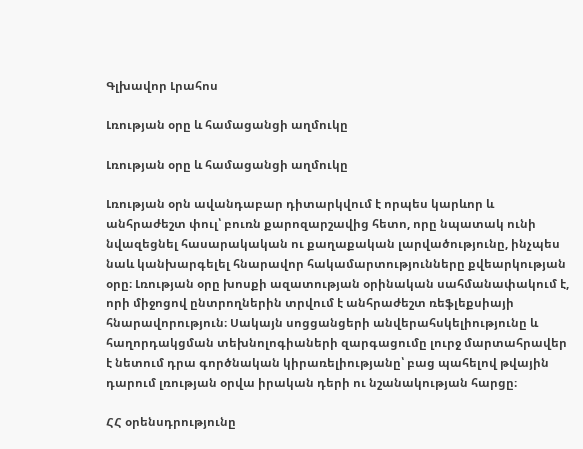Գլխավոր Լրահոս

Լռության օրը և համացանցի աղմուկը

Լռության օրը և համացանցի աղմուկը

Լռության օրն ավանդաբար դիտարկվում է որպես կարևոր և անհրաժեշտ փուլ՝ բուռն քարոզարշավից հետո, որը նպատակ ունի նվազեցնել հասարակական ու քաղաքական լարվածությունը, ինչպես նաև կանխարգելել հնարավոր հակամարտությունները քվեարկության օրը։ Լռության օրը խոսքի ազատության օրինական սահմանափակում է, որի միջոցով ընտրողներին տրվում է անհրաժեշտ ռեֆլեքսիայի հնարավորություն։ Սակայն սոցցանցերի անվերահսկելիությունը և հաղորդակցման տեխնոլոգիաների զարգացումը լուրջ մարտահրավեր է նետում դրա գործնական կիրառելիությանը՝ բաց պահելով թվային դարում լռության օրվա իրական դերի ու նշանակության հարցը։

ՀՀ օրենսդրությունը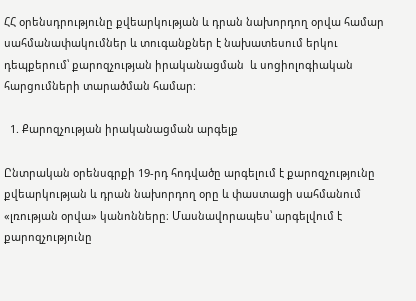ՀՀ օրենսդրությունը քվեարկության և դրան նախորդող օրվա համար սահմանափակումներ և տուգանքներ է նախատեսում երկու դեպքերում՝ քարոզչության իրականացման  և սոցիոլոգիական հարցումների տարածման համար։

  1. Քարոզչության իրականացման արգելք

Ընտրական օրենսգրքի 19-րդ հոդվածը արգելում է քարոզչությունը քվեարկության և դրան նախորդող օրը և փաստացի սահմանում «լռության օրվա» կանոնները։ Մասնավորապես՝ արգելվում է քարոզչությունը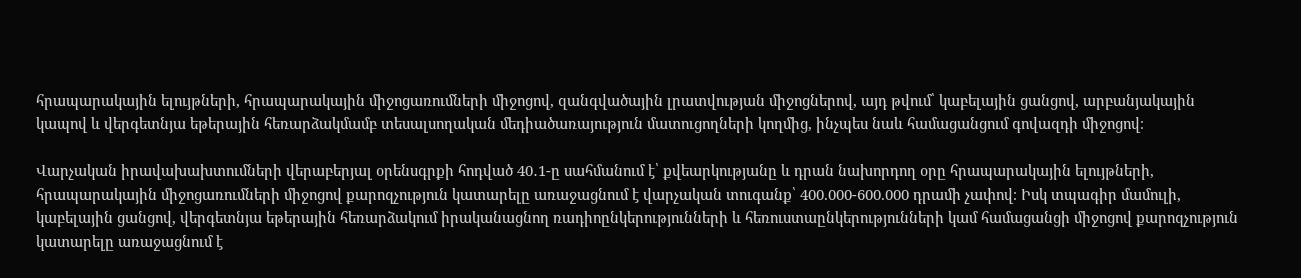հրապարակային ելույթների, հրապարակային միջոցառումների միջոցով, զանգվածային լրատվության միջոցներով, այդ թվում՝ կաբելային ցանցով, արբանյակային կապով և վերգետնյա եթերային հեռարձակմամբ տեսալսողական մեդիածառայություն մատուցողների կողմից, ինչպես նաև համացանցում գովազդի միջոցով։

Վարչական իրավախախտումների վերաբերյալ օրենսգրքի հոդված 40․1-ը սահմանում է՝ քվեարկությանը և դրան նախորդող օրը հրապարակային ելույթների, հրապարակային միջոցառումների միջոցով քարոզչություն կատարելը առաջացնում է վարչական տուգանք՝ 400.000-600.000 դրամի չափով։ Իսկ տպագիր մամուլի, կաբելային ցանցով, վերգետնյա եթերային հեռարձակում իրականացնող ռադիոընկերությունների և հեռուստաընկերությունների կամ համացանցի միջոցով քարոզչություն կատարելը առաջացնում է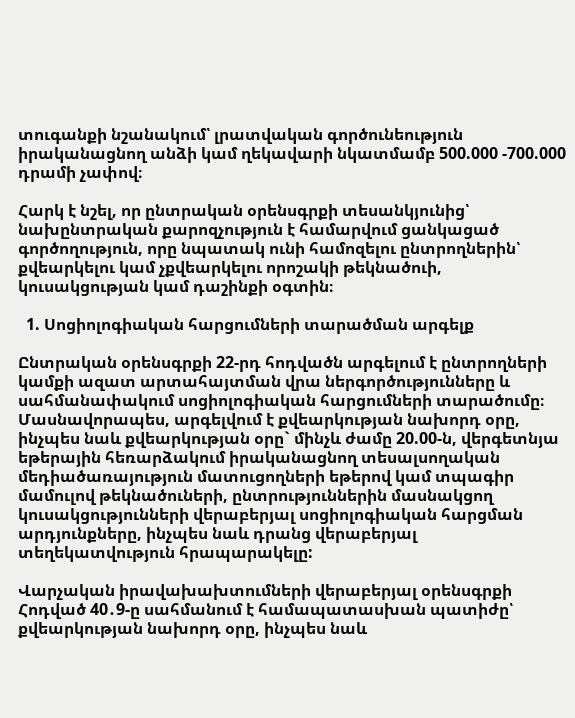տուգանքի նշանակում՝ լրատվական գործունեություն իրականացնող անձի կամ ղեկավարի նկատմամբ 500.000 -700.000 դրամի չափով։

Հարկ է նշել, որ ընտրական օրենսգրքի տեսանկյունից՝ նախընտրական քարոզչություն է համարվում ցանկացած գործողություն, որը նպատակ ունի համոզելու ընտրողներին՝ քվեարկելու կամ չքվեարկելու որոշակի թեկնածուի, կուսակցության կամ դաշինքի օգտին։

  1. Սոցիոլոգիական հարցումների տարածման արգելք

Ընտրական օրենսգրքի 22-րդ հոդվածն արգելում է ընտրողների կամքի ազատ արտահայտման վրա ներգործությունները և սահմանափակում սոցիոլոգիական հարցումների տարածումը։ Մասնավորապես, արգելվում է քվեարկության նախորդ օրը, ինչպես նաև քվեարկության օրը` մինչև ժամը 20.00-ն, վերգետնյա եթերային հեռարձակում իրականացնող տեսալսողական մեդիածառայություն մատուցողների եթերով կամ տպագիր մամուլով թեկնածուների, ընտրություններին մասնակցող կուսակցությունների վերաբերյալ սոցիոլոգիական հարցման արդյունքները, ինչպես նաև դրանց վերաբերյալ տեղեկատվություն հրապարակելը:

Վարչական իրավախախտումների վերաբերյալ օրենսգրքի Հոդված 40․9-ը սահմանում է համապատասխան պատիժը՝ քվեարկության նախորդ օրը, ինչպես նաև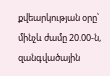քվեարկության օրը՝ մինչև ժամը 20.00-ն, զանգվածային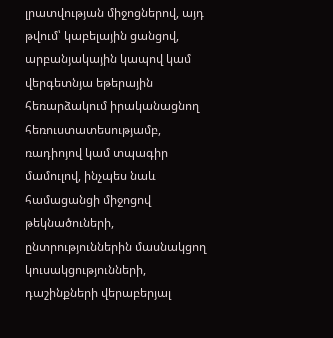լրատվության միջոցներով, այդ թվում՝ կաբելային ցանցով, արբանյակային կապով կամ վերգետնյա եթերային հեռարձակում իրականացնող հեռուստատեսությամբ, ռադիոյով կամ տպագիր մամուլով, ինչպես նաև համացանցի միջոցով թեկնածուների, ընտրություններին մասնակցող կուսակցությունների, դաշինքների վերաբերյալ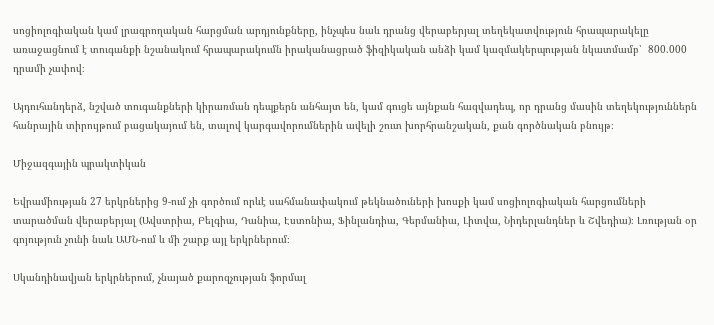սոցիոլոգիական կամ լրագրողական հարցման արդյունքները, ինչպես նաև դրանց վերաբերյալ տեղեկատվություն հրապարակելը առաջացնում է տուգանքի նշանակում հրապարակումն իրականացրած ֆիզիկական անձի կամ կազմակերպության նկատմամբ՝  800.000 դրամի չափով։

Այդուհանդերձ, նշված տուգանքների կիրառման դեպքերն անհայտ են, կամ գուցե այնքան հազվադեպ, որ դրանց մասին տեղեկություններն հանրային տիրույթում բացակայում են, տալով կարգավորումներին ավելի շուտ խորհրանշական, քան գործնական բնույթ։

Միջազգային պրակտիկան

Եվրամիության 27 երկրներից 9-ում չի գործում որևէ սահմանափակում թեկնածուների խոսքի կամ սոցիոլոգիական հարցումների տարածման վերաբերյալ (Ավստրիա, Բելգիա, Դանիա, Էստոնիա, Ֆինլանդիա, Գերմանիա, Լիտվա, Նիդերլանդներ և Շվեդիա)։ Լռության օր գոյություն չունի նաև ԱՄՆ-ում և մի շարք այլ երկրներում։

Սկանդինավյան երկրներում, չնայած քարոզչության ֆորմալ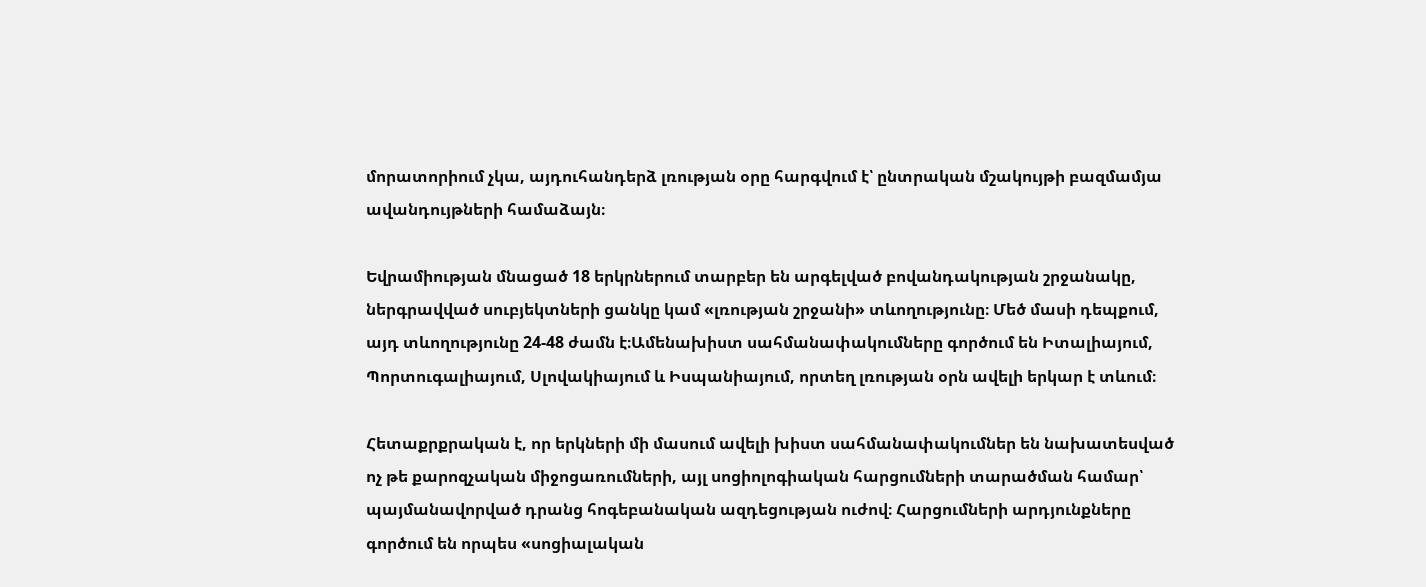մորատորիում չկա, այդուհանդերձ լռության օրը հարգվում է՝ ընտրական մշակույթի բազմամյա ավանդույթների համաձայն։

Եվրամիության մնացած 18 երկրներում տարբեր են արգելված բովանդակության շրջանակը, ներգրավված սուբյեկտների ցանկը կամ «լռության շրջանի» տևողությունը։ Մեծ մասի դեպքում, այդ տևողությունը 24-48 ժամն է։Ամենախիստ սահմանափակումները գործում են Իտալիայում, Պորտուգալիայում, Սլովակիայում և Իսպանիայում, որտեղ լռության օրն ավելի երկար է տևում։

Հետաքրքրական է, որ երկների մի մասում ավելի խիստ սահմանափակումներ են նախատեսված ոչ թե քարոզչական միջոցառումների, այլ սոցիոլոգիական հարցումների տարածման համար՝ պայմանավորված դրանց հոգեբանական ազդեցության ուժով։ Հարցումների արդյունքները գործում են որպես «սոցիալական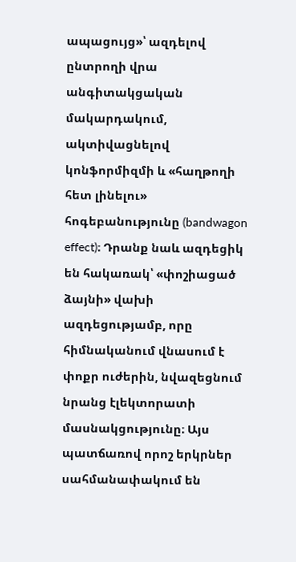ապացույց»՝ ազդելով ընտրողի վրա անգիտակցական մակարդակում, ակտիվացնելով կոնֆորմիզմի և «հաղթողի հետ լինելու» հոգեբանությունը (bandwagon effect)։ Դրանք նաև ազդեցիկ են հակառակ՝ «փոշիացած ձայնի» վախի ազդեցությամբ, որը հիմնականում վնասում է փոքր ուժերին, նվազեցնում նրանց էլեկտորատի մասնակցությունը։ Այս պատճառով որոշ երկրներ սահմանափակում են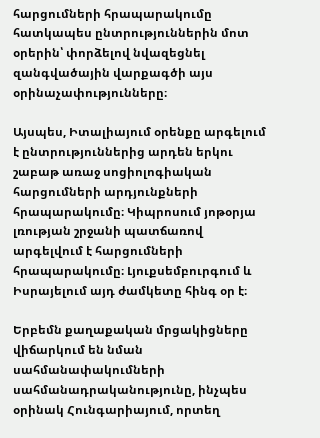հարցումների հրապարակումը հատկապես ընտրություններին մոտ օրերին՝ փորձելով նվազեցնել զանգվածային վարքագծի այս օրինաչափությունները։

Այսպես, Իտալիայում օրենքը արգելում է ընտրություններից արդեն երկու շաբաթ առաջ սոցիոլոգիական հարցումների արդյունքների հրապարակումը։ Կիպրոսում յոթօրյա լռության շրջանի պատճառով արգելվում է հարցումների հրապարակումը։ Լյուքսեմբուրգում և Իսրայելում այդ ժամկետը հինգ օր է։

Երբեմն քաղաքական մրցակիցները վիճարկում են նման սահմանափակումների սահմանադրականությունը, ինչպես օրինակ Հունգարիայում, որտեղ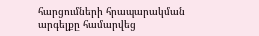հարցումների հրապարակման արգելքը համարվեց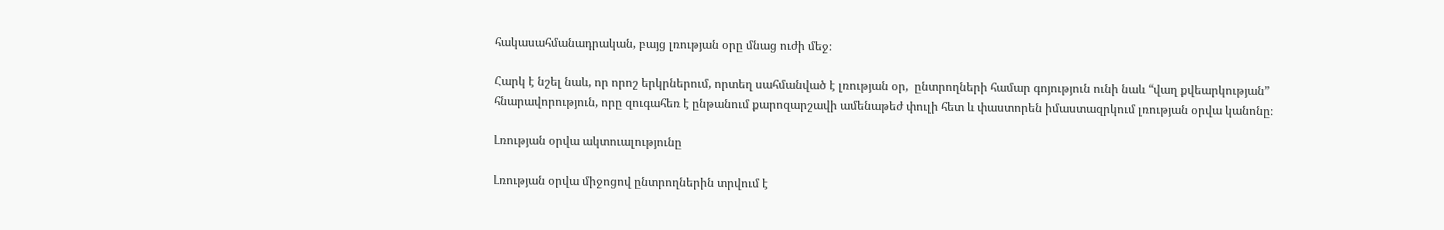հակասահմանադրական, բայց լռության օրը մնաց ուժի մեջ։

Հարկ է նշել նաև, որ որոշ երկրներում, որտեղ սահմանված է լռության օր,  ընտրողների համար գոյություն ունի նաև “վաղ քվեարկության” հնարավորություն, որը զուգահեռ է ընթանում քարոզարշավի ամենաթեժ փուլի հետ և փաստորեն իմաստազրկում լռության օրվա կանոնը։

Լռության օրվա ակտուալությունը

Լռության օրվա միջոցով ընտրողներին տրվում է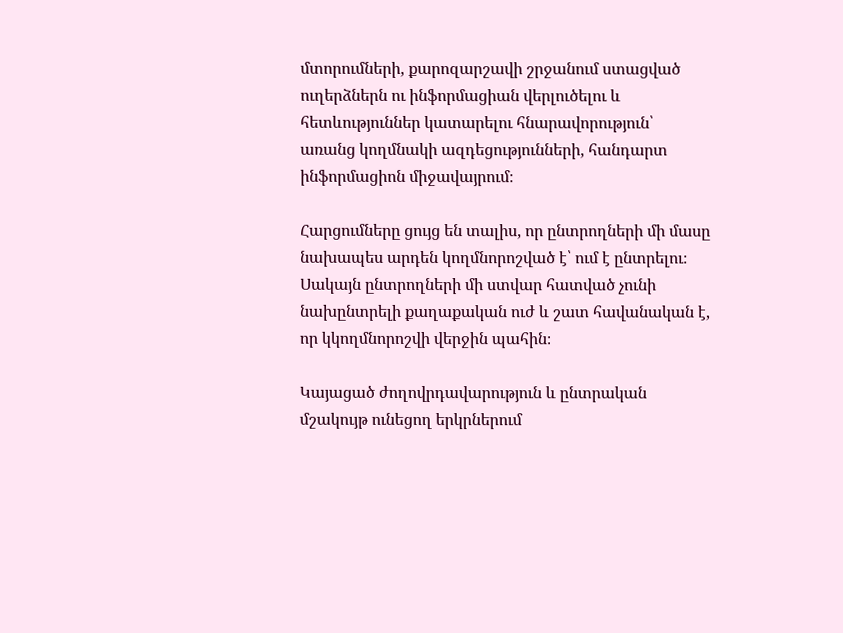մտորումների, քարոզարշավի շրջանում ստացված ուղերձներն ու ինֆորմացիան վերլուծելու և հետևություններ կատարելու հնարավորություն՝ առանց կողմնակի ազդեցությունների, հանդարտ ինֆորմացիոն միջավայրում։

Հարցումները ցույց են տալիս, որ ընտրողների մի մասը նախապես արդեն կողմնորոշված է՝ ում է ընտրելու։ Սակայն ընտրողների մի ստվար հատված չունի նախընտրելի քաղաքական ուժ և շատ հավանական է, որ կկողմնորոշվի վերջին պահին։

Կայացած ժողովրդավարություն և ընտրական մշակույթ ունեցող երկրներում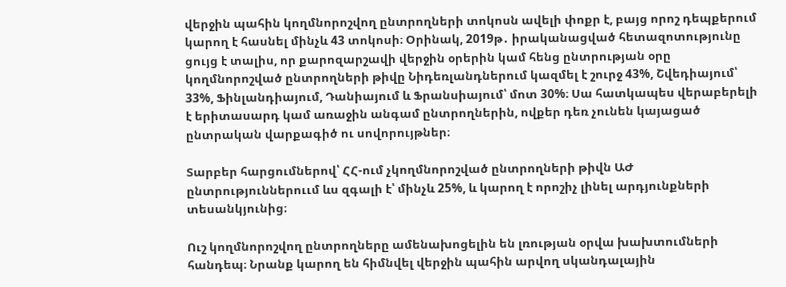վերջին պահին կողմնորոշվող ընտրողների տոկոսն ավելի փոքր է, բայց որոշ դեպքերում կարող է հասնել մինչև 43 տոկոսի։ Օրինակ, 2019թ․ իրականացված հետազոտությունը ցույց է տալիս, որ քարոզարշավի վերջին օրերին կամ հենց ընտրության օրը կողմնորոշված ընտրողների թիվը Նիդեռլանդներում կազմել է շուրջ 43%, Շվեդիայում՝ 33%, Ֆինլանդիայում, Դանիայում և Ֆրանսիայում՝ մոտ 30%։ Սա հատկապես վերաբերելի է երիտասարդ կամ առաջին անգամ ընտրողներին, ովքեր դեռ չունեն կայացած ընտրական վարքագիծ ու սովորույթներ։

Տարբեր հարցումներով՝ ՀՀ-ում չկողմնորոշված ընտրողների թիվն ԱԺ ընտրություններոււմ ևս զգալի է՝ մինչև 25%, և կարող է որոշիչ լինել արդյունքների տեսանկյունից։

Ուշ կողմնորոշվող ընտրողները ամենախոցելին են լռության օրվա խախտումների հանդեպ։ Նրանք կարող են հիմնվել վերջին պահին արվող սկանդալային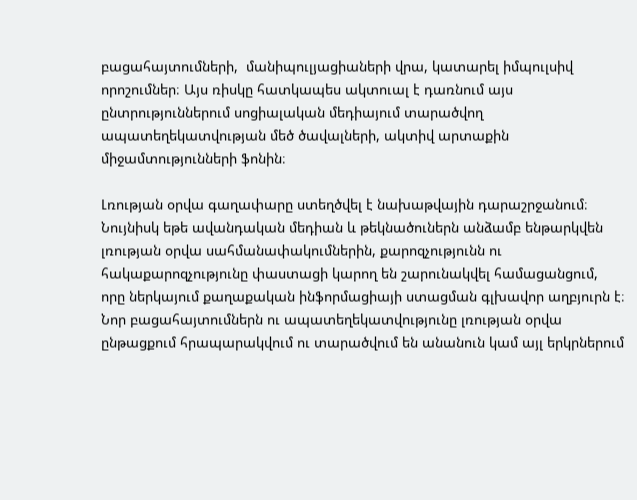բացահայտումների,  մանիպուլյացիաների վրա, կատարել իմպուլսիվ որոշումներ։ Այս ռիսկը հատկապես ակտուալ է դառնում այս ընտրություններում սոցիալական մեդիայում տարածվող ապատեղեկատվության մեծ ծավալների, ակտիվ արտաքին միջամտությունների ֆոնին։

Լռության օրվա գաղափարը ստեղծվել է նախաթվային դարաշրջանում։ Նույնիսկ եթե ավանդական մեդիան և թեկնածուներն անձամբ ենթարկվեն լռության օրվա սահմանափակումներին, քարոզչությունն ու հակաքարոզչությունը փաստացի կարող են շարունակվել համացանցում, որը ներկայում քաղաքական ինֆորմացիայի ստացման գլխավոր աղբյուրն է։ Նոր բացահայտումներն ու ապատեղեկատվությունը լռության օրվա ընթացքում հրապարակվում ու տարածվում են անանուն կամ այլ երկրներում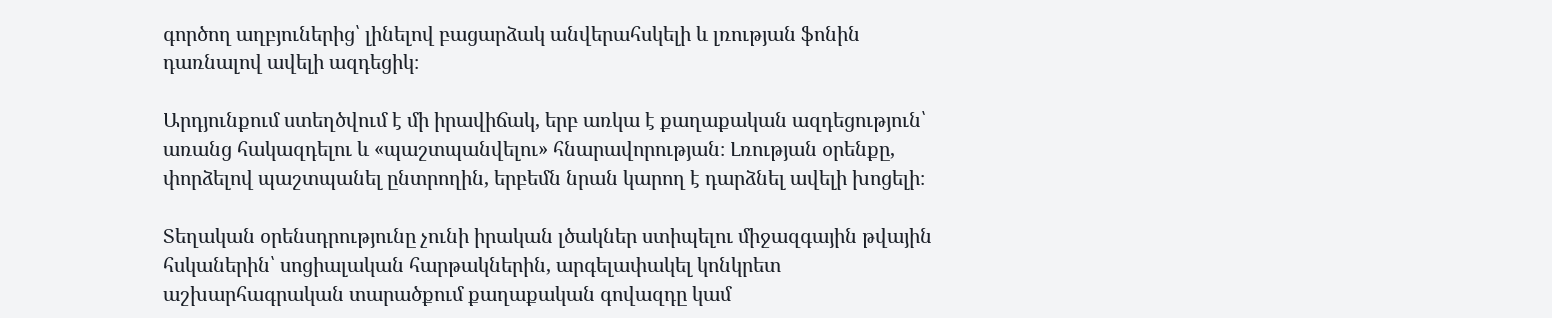գործող աղբյուներից՝ լինելով բացարձակ անվերահսկելի և լռության ֆոնին դառնալով ավելի ազդեցիկ։

Արդյունքում ստեղծվում է մի իրավիճակ, երբ առկա է քաղաքական ազդեցություն՝ առանց հակազդելու և «պաշտպանվելու» հնարավորության։ Լռության օրենքը, փորձելով պաշտպանել ընտրողին, երբեմն նրան կարող է դարձնել ավելի խոցելի։

Տեղական օրենսդրությունը չունի իրական լծակներ ստիպելու միջազգային թվային հսկաներին՝ սոցիալական հարթակներին, արգելափակել կոնկրետ աշխարհագրական տարածքում քաղաքական գովազդը կամ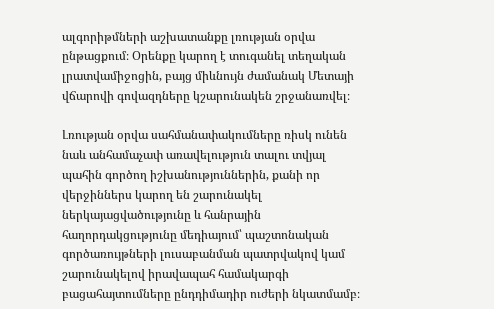ալգորիթմների աշխատանքը լռության օրվա ընթացքում։ Օրենքը կարող է տուգանել տեղական լրատվամիջոցին, բայց միևնույն ժամանակ Մետայի վճարովի գովազդները կշարունակեն շրջանառվել։

Լռության օրվա սահմանափակումները ռիսկ ունեն նաև անհամաչափ առավելություն տալու տվյալ պահին գործող իշխանություններին, քանի որ վերջիններս կարող են շարունակել ներկայացվածությունը և հանրային հաղորդակցությունը մեդիայում՝ պաշտոնական գործառույթների լուսաբանման պատրվակով կամ շարունակելով իրավապահ համակարգի բացահայտումները ընդդիմադիր ուժերի նկատմամբ։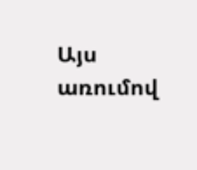Այս առումով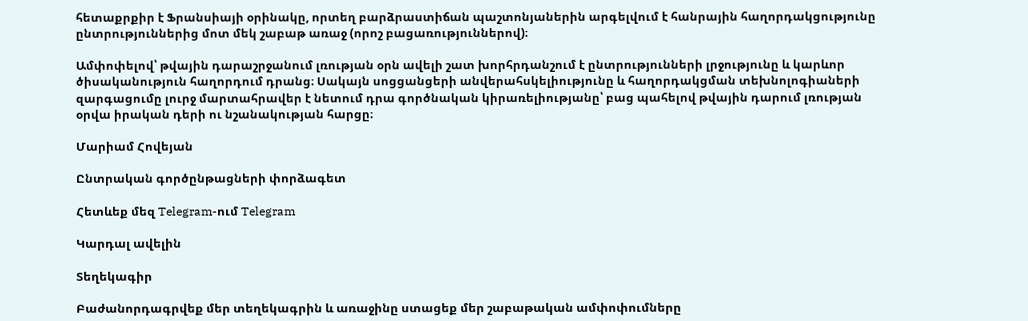հետաքրքիր է Ֆրանսիայի օրինակը, որտեղ բարձրաստիճան պաշտոնյաներին արգելվում է հանրային հաղորդակցությունը ընտրություններից մոտ մեկ շաբաթ առաջ (որոշ բացառություններով)։

Ամփոփելով՝ թվային դարաշրջանում լռության օրն ավելի շատ խորհրդանշում է ընտրությունների լրջությունը և կարևոր ծիսականություն հաղորդում դրանց։ Սակայն սոցցանցերի անվերահսկելիությունը և հաղորդակցման տեխնոլոգիաների զարգացումը լուրջ մարտահրավեր է նետում դրա գործնական կիրառելիությանը՝ բաց պահելով թվային դարում լռության օրվա իրական դերի ու նշանակության հարցը։

Մարիամ Հովեյան

Ընտրական գործընթացների փորձագետ

Հետևեք մեզ Telegram-ում Telegram

Կարդալ ավելին

Տեղեկագիր

Բաժանորդագրվեք մեր տեղեկագրին և առաջինը ստացեք մեր շաբաթական ամփոփումները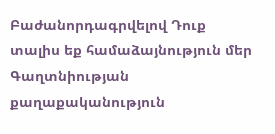Բաժանորդագրվելով Դուք տալիս եք համաձայնություն մեր Գաղտնիության քաղաքականություն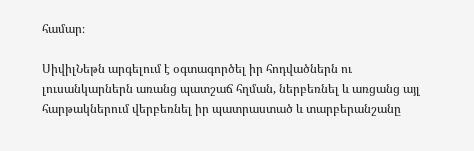համար։

ՍիվիլՆեթն արգելում է օգտագործել իր հոդվածներն ու լուսանկարներն առանց պատշաճ հղման, ներբեռնել և առցանց այլ հարթակներում վերբեռնել իր պատրաստած և տարբերանշանը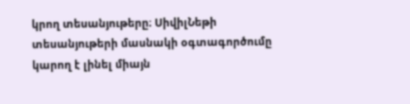կրող տեսանյութերը։ ՍիվիլՆեթի տեսանյութերի մասնակի օգտագործումը կարող է լինել միայն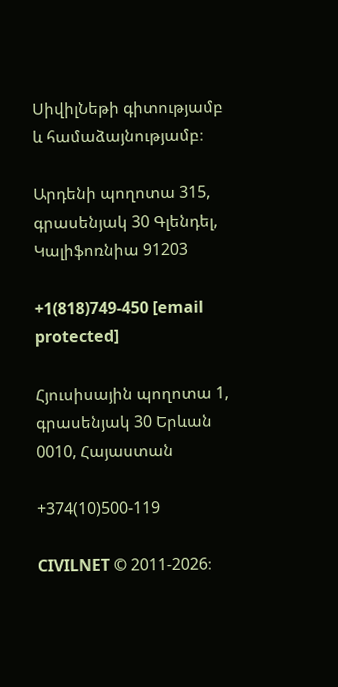ՍիվիլՆեթի գիտությամբ և համաձայնությամբ։

Արդենի պողոտա 315, գրասենյակ 30 Գլենդել, Կալիֆոռնիա 91203

+1(818)749-450 [email protected]

Հյուսիսային պողոտա 1, գրասենյակ 30 Երևան 0010, Հայաստան

+374(10)500-119

CIVILNET © 2011-2026։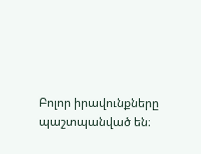Բոլոր իրավունքները պաշտպանված են։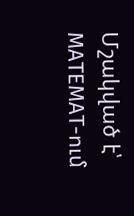Մշակված է՝ MATEMAT-ում